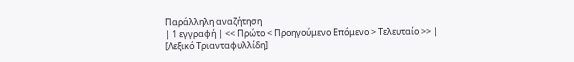Παράλληλη αναζήτηση
| 1 εγγραφή | << Πρώτο < Προηγούμενο Επόμενο > Τελευταίο >> |
[Λεξικό Τριανταφυλλίδη]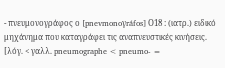- πνευμονογράφος ο [pnevmonoγráfos] Ο18 : (ιατρ.) ειδικό μηχάνημα που καταγράφει τις αναπνευστικές κινήσεις.
[λόγ. < γαλλ. pneumographe < pneumo- =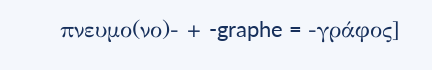πνευμο(νο)- + -graphe = -γράφος]